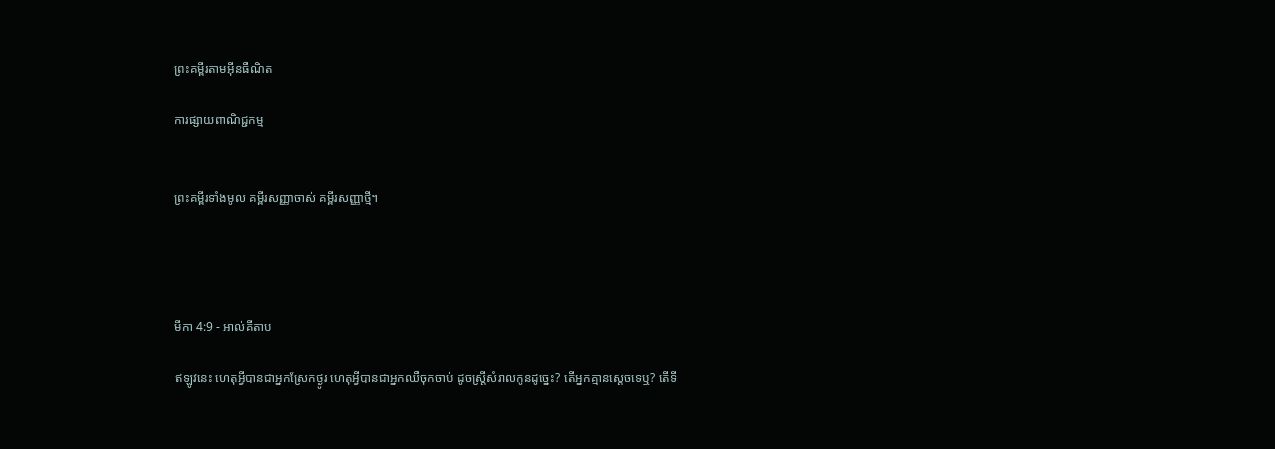ព្រះគម្ពីរតាមអ៊ីនធឺណិត

ការផ្សាយពាណិជ្ជកម្ម


ព្រះគម្ពីរទាំងមូល គម្ពីរសញ្ញាចាស់ គម្ពីរសញ្ញាថ្មី។




មីកា 4:9 - អាល់គីតាប

ឥឡូវនេះ ហេតុអ្វីបានជាអ្នកស្រែកថ្ងូរ ហេតុអ្វីបានជាអ្នកឈឺចុកចាប់ ដូចស្ត្រីសំរាលកូនដូច្នេះ? តើអ្នកគ្មានស្ដេចទេឬ? តើទី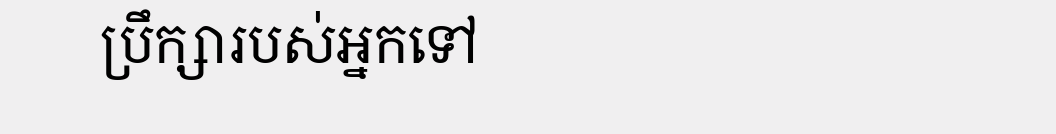ប្រឹក្សារបស់អ្នកទៅ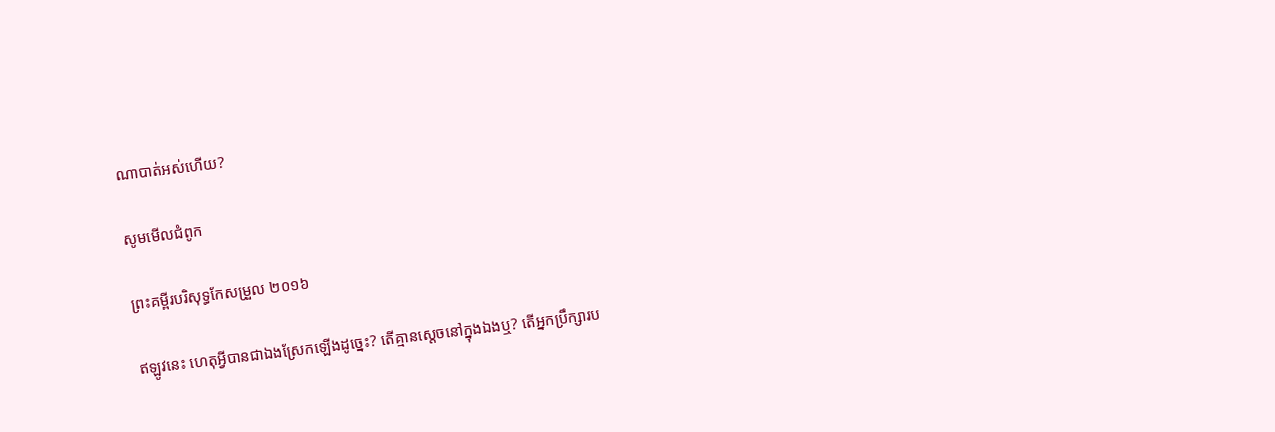ណាបាត់អស់ហើយ?

សូមមើលជំពូក

ព្រះគម្ពីរបរិសុទ្ធកែសម្រួល ២០១៦

ឥឡូវនេះ ហេតុអ្វីបានជាឯងស្រែកឡើងដូច្នេះ? តើគ្មានស្តេចនៅក្នុងឯងឬ? តើអ្នកប្រឹក្សារប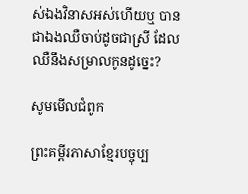ស់ឯងវិនាសអស់ហើយឬ បានជាឯងឈឺចាប់ដូចជាស្រី ដែលឈឺនឹងសម្រាលកូនដូច្នេះ?

សូមមើលជំពូក

ព្រះគម្ពីរភាសាខ្មែរបច្ចុប្ប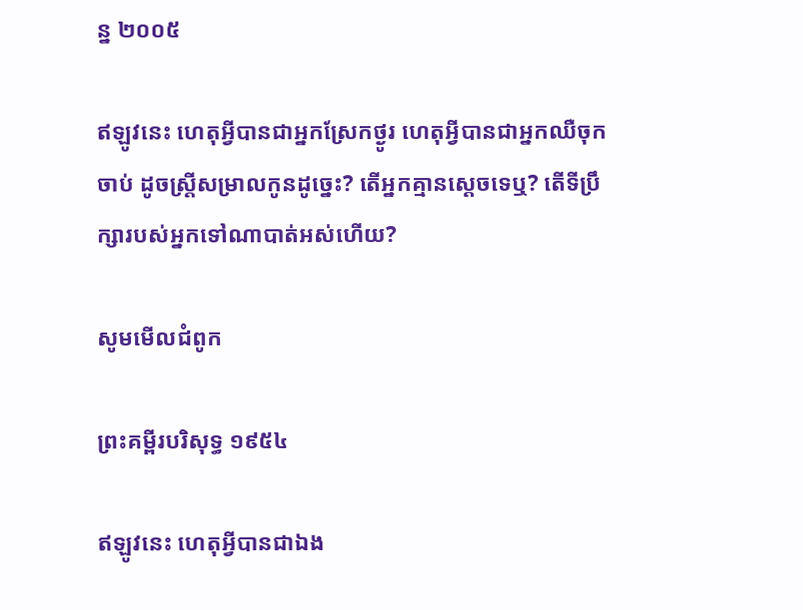ន្ន ២០០៥

ឥឡូវនេះ ហេតុអ្វីបានជាអ្នកស្រែកថ្ងូរ ហេតុអ្វីបានជាអ្នកឈឺចុកចាប់ ដូចស្ត្រីសម្រាលកូនដូច្នេះ? តើអ្នកគ្មានស្ដេចទេឬ? តើទីប្រឹក្សារបស់អ្នកទៅណាបាត់អស់ហើយ?

សូមមើលជំពូក

ព្រះគម្ពីរបរិសុទ្ធ ១៩៥៤

ឥឡូវនេះ ហេតុអ្វីបានជាឯង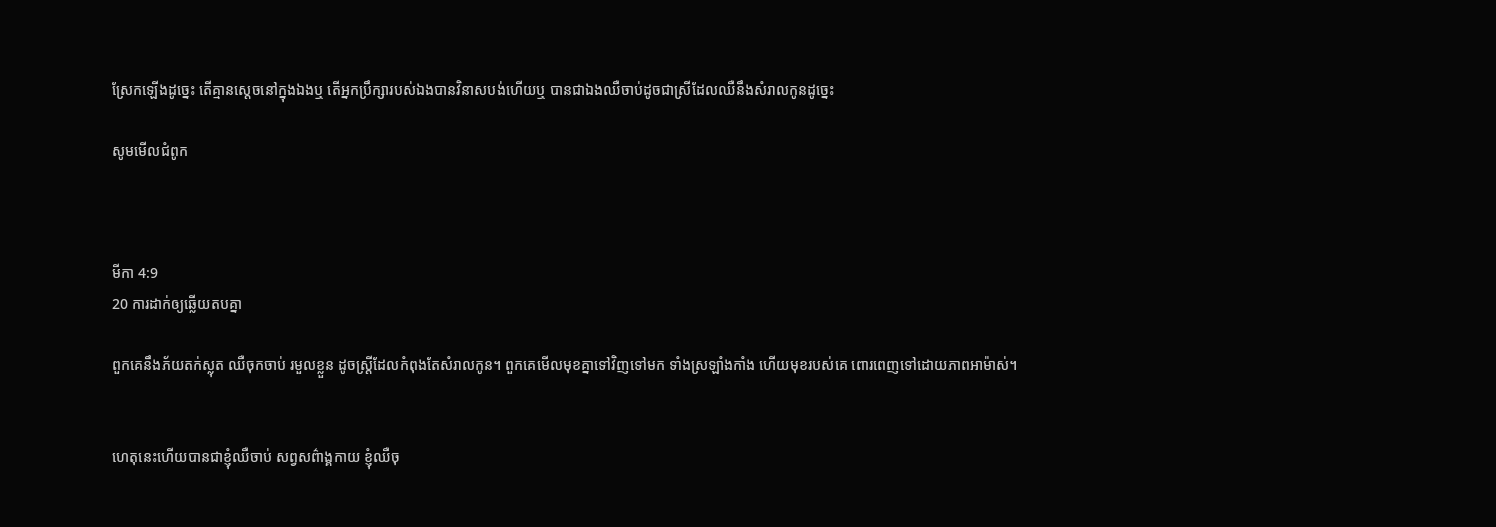ស្រែកឡើងដូច្នេះ តើគ្មានស្តេចនៅក្នុងឯងឬ តើអ្នកប្រឹក្សារបស់ឯងបានវិនាស‌បង់ហើយឬ បានជាឯងឈឺ‌ចាប់ដូចជាស្រីដែលឈឺនឹងសំរាលកូនដូច្នេះ

សូមមើលជំពូក



មីកា 4:9
20 ការដាក់ឲ្យឆ្លើយតបគ្នា

ពួកគេនឹងភ័យតក់‌ស្លុត ឈឺចុកចាប់ រមួលខ្លួន ដូចស្ត្រីដែលកំពុងតែសំរាលកូន។ ពួកគេមើលមុខគ្នាទៅវិញទៅមក ទាំងស្រឡាំង‌កាំង ហើយមុខរបស់គេ ពោរ‌ពេញទៅដោយភាពអាម៉ាស់។


ហេតុនេះហើយបានជាខ្ញុំឈឺចាប់ សព្វសព៌ាង្គកាយ ខ្ញុំឈឺចុ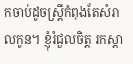កចាប់ដូចស្ត្រីកំពុងតែសំរាលកូន។ ខ្ញុំរំជួលចិត្ត រកស្ដា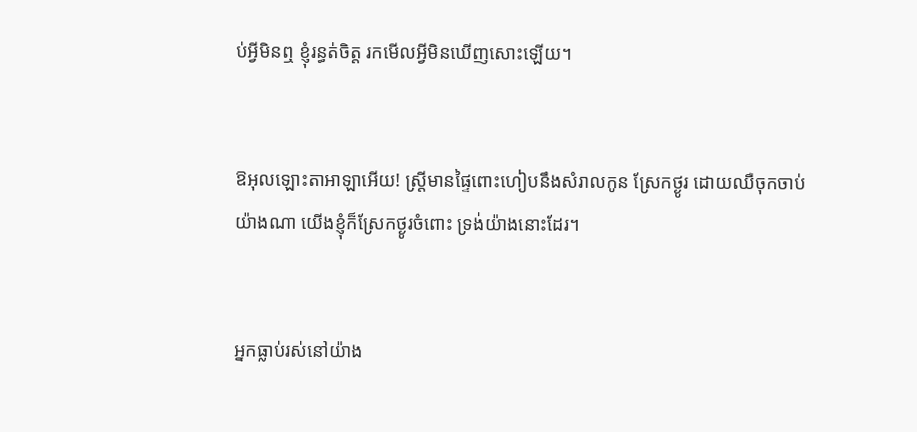ប់អ្វីមិនឮ ខ្ញុំរន្ធត់ចិត្ត រកមើលអ្វីមិនឃើញសោះឡើយ។


ឱអុលឡោះ‌តាអាឡាអើយ! ស្ត្រីមានផ្ទៃពោះហៀបនឹងសំរាលកូន ស្រែកថ្ងូរ ដោយឈឺចុកចាប់យ៉ាងណា យើងខ្ញុំក៏ស្រែកថ្ងូរចំពោះ ទ្រង់យ៉ាងនោះដែរ។


អ្នកធ្លាប់រស់នៅយ៉ាង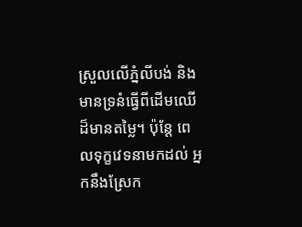ស្រួលលើភ្នំលីបង់ និងមានទ្រនំធ្វើពីដើមឈើដ៏មានតម្លៃ។ ប៉ុន្តែ ពេលទុក្ខវេទនាមកដល់ អ្នកនឹងស្រែក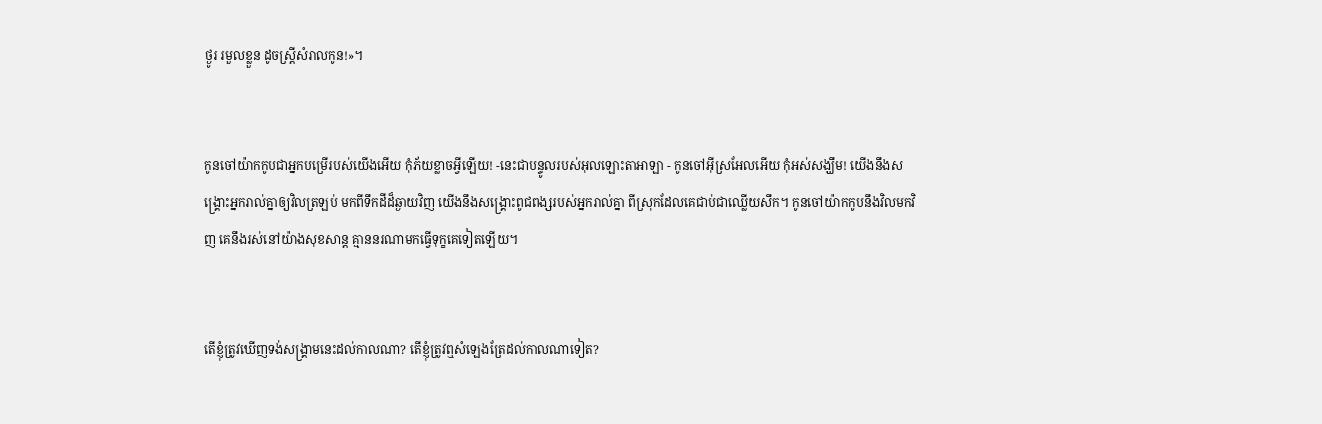ថ្ងូរ រមួលខ្លួន ដូចស្ត្រីសំរាលកូន!»។


កូនចៅយ៉ាកកូបជាអ្នកបម្រើរបស់យើងអើយ កុំភ័យខ្លាចអ្វីឡើយ! -នេះជាបន្ទូលរបស់អុលឡោះ‌តាអាឡា - កូនចៅអ៊ីស្រ‌អែលអើយ កុំអស់សង្ឃឹម! យើងនឹងសង្គ្រោះអ្នករាល់គ្នាឲ្យវិលត្រឡប់ មកពីទឹកដីដ៏ឆ្ងាយវិញ យើងនឹងសង្គ្រោះពូជ‌ពង្សរបស់អ្នករាល់គ្នា ពីស្រុកដែលគេជាប់ជាឈ្លើយសឹក។ កូនចៅយ៉ាកកូបនឹងវិលមកវិញ គេនឹងរស់នៅយ៉ាងសុខ‌សាន្ត គ្មាននរណាមកធ្វើទុក្ខគេទៀតឡើយ។


តើខ្ញុំត្រូវឃើញទង់សង្គ្រាមនេះដល់កាលណា? តើខ្ញុំត្រូវឮសំឡេងត្រែដល់កាលណាទៀត?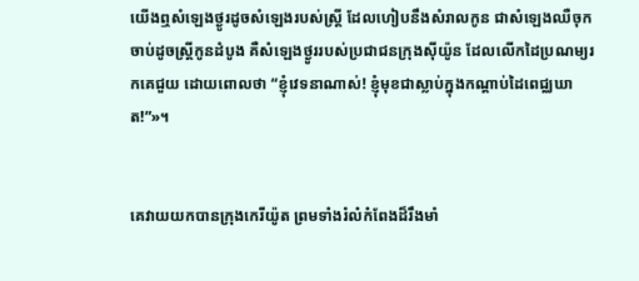យើងឮសំឡេងថ្ងូរដូចសំឡេងរបស់ស្ត្រី ដែលហៀបនឹងសំរាលកូន ជាសំឡេងឈឺចុកចាប់ដូចស្ត្រីកូនដំបូង គឺសំឡេងថ្ងូររបស់ប្រជា‌ជនក្រុងស៊ីយ៉ូន ដែលលើកដៃប្រណម្យរកគេជួយ ដោយពោលថា “ខ្ញុំវេទនាណាស់! ខ្ញុំមុខជាស្លាប់ក្នុងកណ្ដាប់ដៃពេជ្ឈ‌ឃាត!”»។


គេវាយយកបានក្រុងកេរី‌យ៉ូត ព្រមទាំងរំលំកំពែងដ៏រឹង‌មាំ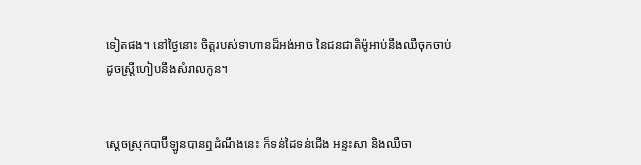ទៀតផង។ នៅថ្ងៃនោះ ចិត្តរបស់ទាហានដ៏អង់‌អាច នៃជន‌ជាតិម៉ូអាប់នឹងឈឺចុកចាប់ ដូចស្ត្រីហៀបនឹងសំរាលកូន។


ស្ដេចស្រុកបាប៊ី‌ឡូនបានឮដំណឹងនេះ ក៏ទន់ដៃទន់ជើង អន្ទះ‌សា និងឈឺចា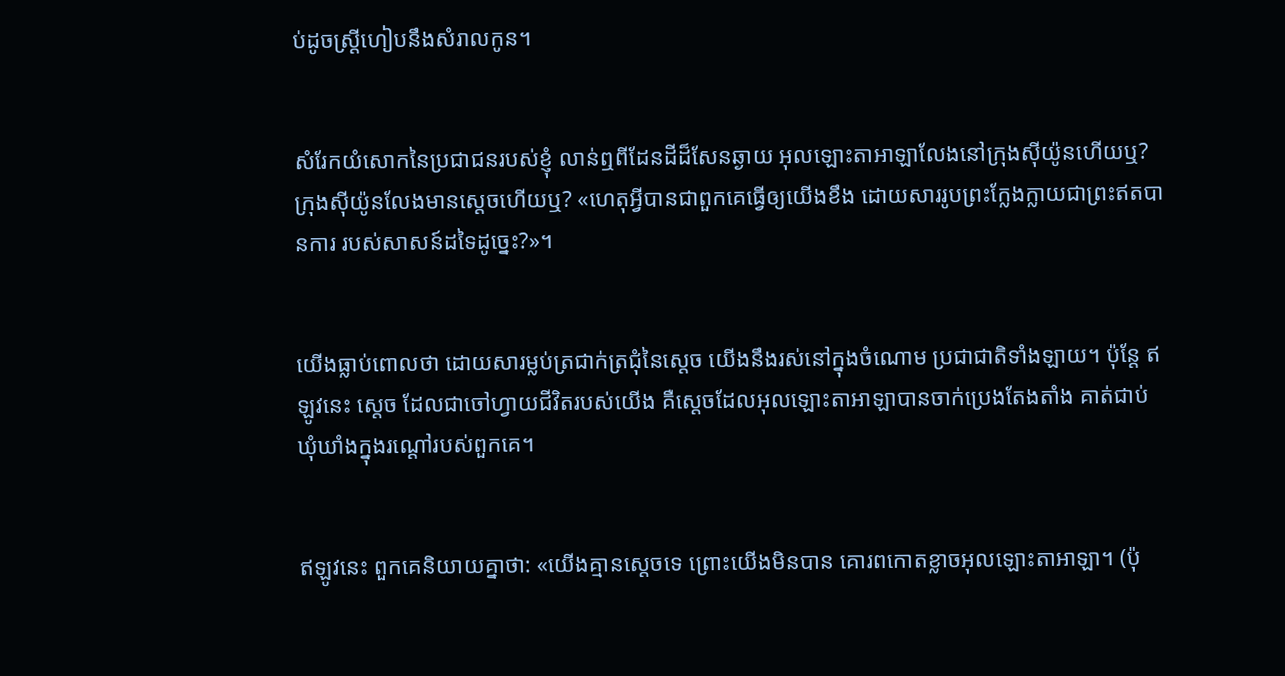ប់ដូចស្ត្រីហៀបនឹងសំរាលកូន។


សំរែកយំសោកនៃប្រជា‌ជនរបស់ខ្ញុំ លាន់ឮពីដែនដីដ៏សែនឆ្ងាយ អុលឡោះ‌តាអាឡាលែងនៅក្រុងស៊ីយ៉ូនហើយឬ? ក្រុងស៊ីយ៉ូនលែងមានស្តេចហើយឬ? «ហេតុអ្វីបានជាពួកគេធ្វើឲ្យយើងខឹង ដោយ‌សាររូបព្រះក្លែង‌ក្លាយជាព្រះឥតបានការ របស់សាសន៍ដទៃដូច្នេះ?»។


យើងធ្លាប់ពោលថា ដោយ‌សារម្លប់ត្រជាក់‌ត្រជុំនៃស្តេច យើងនឹងរស់នៅក្នុងចំណោម ប្រជា‌ជាតិទាំង‌ឡាយ។ ប៉ុន្តែ ឥឡូវនេះ ស្តេច ដែលជាចៅ‌ហ្វាយជីវិតរបស់យើង គឺស្ដេចដែលអុលឡោះ‌តាអាឡាបានចាក់ប្រេងតែង‌តាំង គាត់ជាប់ឃុំ‌ឃាំងក្នុងរណ្ដៅរបស់ពួកគេ។


ឥឡូវនេះ ពួកគេនិយាយគ្នាថា: «យើងគ្មានស្ដេចទេ ព្រោះយើងមិនបាន គោរពកោតខ្លាចអុលឡោះ‌តាអាឡា។ (ប៉ុ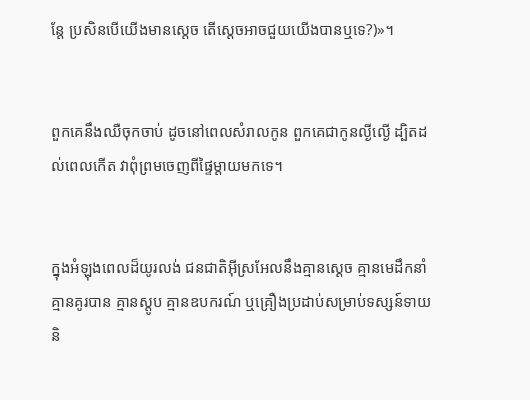ន្តែ ប្រសិនបើយើងមានស្ដេច តើស្ដេចអាចជួយយើងបានឬទេ?)»។


ពួកគេនឹងឈឺចុកចាប់ ដូចនៅពេលសំរាលកូន ពួកគេជាកូនល្ងី‌ល្ងើ ដ្បិតដល់ពេលកើត វាពុំព្រមចេញពីផ្ទៃម្ដាយមកទេ។


ក្នុងអំឡុងពេលដ៏យូរ‌លង់ ជន‌ជាតិអ៊ីស្រ‌អែលនឹងគ្មានស្ដេច គ្មានមេដឹកនាំ គ្មានគូរបាន គ្មានស្ដូប គ្មានឧបករណ៍ ឬគ្រឿងប្រដាប់សម្រាប់ទស្សន៍‌ទាយ និ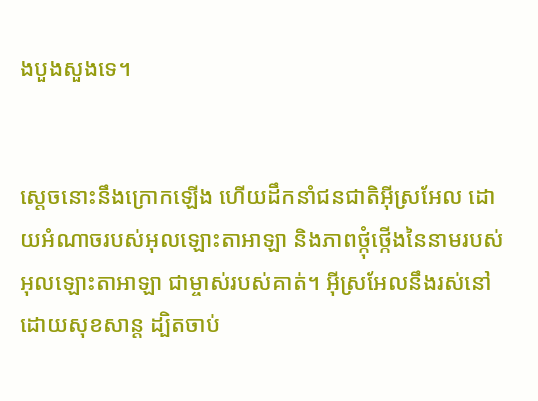ងបួង‌សួងទេ។


ស្ដេចនោះនឹងក្រោកឡើង ហើយដឹកនាំជន‌ជាតិអ៊ីស្រ‌អែល ដោយអំណាចរបស់អុលឡោះ‌តាអាឡា និងភាពថ្កុំ‌ថ្កើងនៃនាមរបស់អុលឡោះ‌តាអាឡា ជាម្ចាស់របស់គាត់។ អ៊ីស្រ‌អែលនឹងរស់នៅដោយសុខ‌សាន្ត ដ្បិតចាប់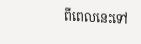ពីពេលនេះទៅ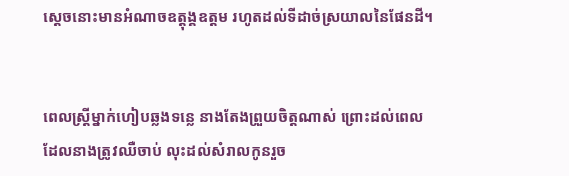ស្ដេចនោះមានអំណាចឧត្ដុង្គ‌ឧត្ដម រហូតដល់ទីដាច់ស្រយាលនៃផែនដី។


ពេលស្ដ្រីម្នាក់ហៀបឆ្លងទន្លេ នាងតែងព្រួយចិត្ដណាស់ ព្រោះដល់ពេលដែលនាងត្រូវឈឺចាប់ លុះដល់សំរាលកូនរួច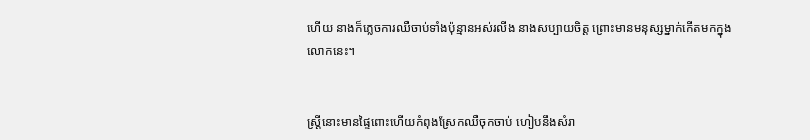ហើយ នាងក៏ភ្លេចការឈឺចាប់ទាំងប៉ុន្មានអស់រលីង នាងសប្បាយចិត្ដ ព្រោះមានមនុស្សម្នាក់កើតមកក្នុងលោកនេះ។


ស្ដ្រីនោះមានផ្ទៃពោះហើយកំពុងស្រែកឈឺចុកចាប់ ហៀបនឹងសំរា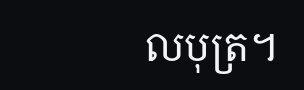លបុត្រ។